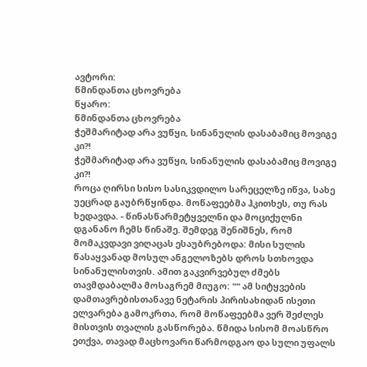ავტორი:
წმინდანთა ცხოვრება
წყარო:
წმინდანთა ცხოვრება
ჭეშმარიტად არა ვუწყი, სინანულის დასაბამიც მოვიგე კი?!
ჭეშმარიტად არა ვუწყი, სინანულის დასაბამიც მოვიგე კი?!
როცა ღირსი სისო სასიკვდილო სარეცელზე იწვა, სახე უეცრად გაუბრწყინდა. მოწაფეებმა ჰკითხეს, თუ რას ხედავდა. - წინასწარმეტყველნი და მოციქულნი დგანანო ჩემს წინაშე. შემდეგ შენიშნეს, რომ მომაკვდავი ვიღაცას ესაუბრებოდა: მისი სულის წასაყვანად მოსულ ანგელოზებს დროს სთხოვდა სინანულისთვის. ამით გაკვირვებულ ძმებს თავმდაბალმა მოსაგრემ მიუგო: "" ამ სიტყვების დამთავრებისთანავე ნეტარის პირისახიდან ისეთი ელვარება გამოკრთა, რომ მოწაფეებმა ვერ შეძლეს მისთვის თვალის გასწორება. წმიდა სისომ მოასწრო ეთქვა, თავად მაცხოვარი წარმოდგაო და სული უფალს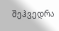შეჰვედრა